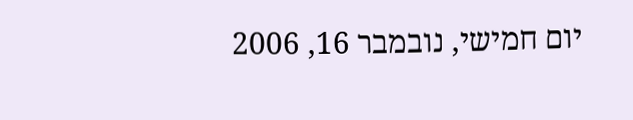יום חמישי, נובמבר 16, 2006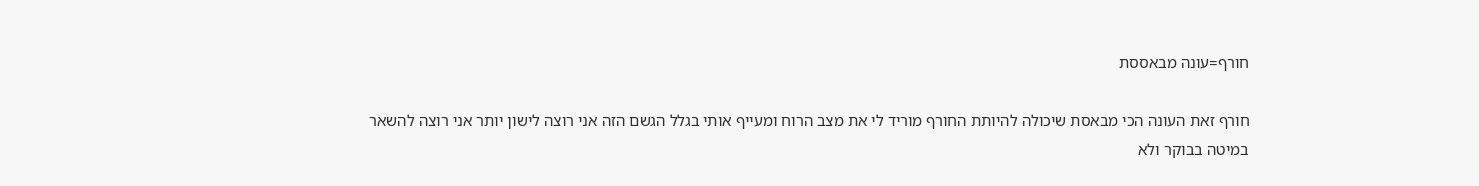חורף=עונה מבאססת

חורף זאת העונה הכי מבאסת שיכולה להיותת החורף מוריד לי את מצב הרוח ומעייף אותי בגלל הגשם הזה אני רוצה לישון יותר אני רוצה להשאר במיטה בבוקר ולא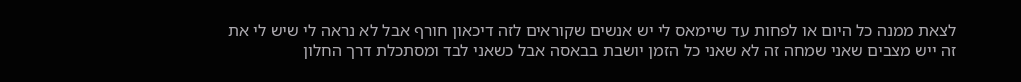לצאת ממנה כל היום או לפחות עד שיימאס לי יש אנשים שקוראים לזה דיכאון חורף אבל לא נראה לי שיש לי את זה ייש מצבים שאני שמחה זה לא שאני כל הזמן יושבת בבאסה אבל כשאני לבד ומסתכלת דרך החלון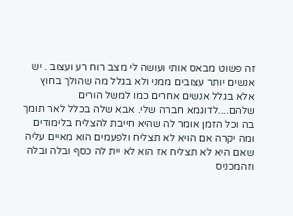זה פשוט מבאס אותי ועושה לי מצב רוח רע ועצוב . יש אנשים יותר עצובים ממני ולא בגלל מה שהולך בחוץ אלא בגלל אנשים אחרים כמו למשל הורים שלהם....לדוגמא חברה שלי. אבא שלה בכלל לאר תומך בה וכל הזמן אומר לה שהיא חייבת להצליח בלימודים ומה יקרה אם הויא לא תצליח ולפעמים הוא מאיים עליה שאם היא לא תצליח אז הוא לא יית לה כסף ובלה ובלה וזהמכניס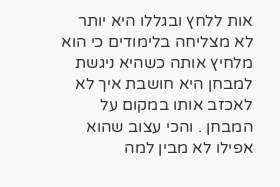אות ללחץ ובגללו היא יותר לא מצליחה בלימודים כי הוא מלחיץ אותה כשהיא ניגשת למבחן היא חושבת איך לא לאכזב אותו במקום על המבחן . והכי עצוב שהוא אפילו לא מבין למה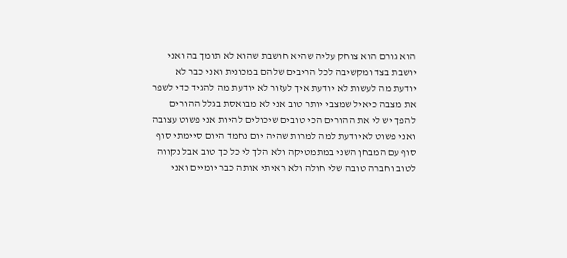הוא גורם הוא צוחק עליה שהיא חושבת שהוא לא תומך בה ואני יושבת בצד ומקשיבה לכל הריבים שלהם במכונית ואני כבר לא יודעת מה לעשות לא יודעת איך לעזור לא יודעת מה להגיד כדי לשפר את מצבה כיאיל שמצבי יותר טוב אני לא מבואסת בגלל ההורים להפך יש לי את ההורים הכי טובים שיכולים להיות אני פשוט עצובה ואני פשוט לאיודעת למה למרות שהיה יום נחמד היום סיימתי סוף סוף עם המבחן השני במתמטיקה ולא הלך לי כל כך טוב אבל נקווה לטוב וחברה טובה שלי חולה ולא ראיתי אותה כבר יומיים ואני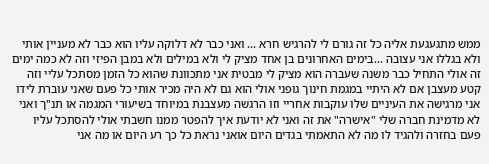ממש מתגעגעת אליה כל זה גורם לי להרגיש חרא ... ואני כבר לא דלוקה עליו הוא כבר לא מעניין אותי ולא בגללו אני עצובה ...בימים האחרונים בן אחד מציק לי ולא במילים ולא במבן הפיזי וזה לא כמה ימים זה אולי התחיל כבר משנה שעברה הוא מציק לי מבטית אני מתכוונת שהוא כל הזמן מסתכל עליי וזה קטע מעצבן אם לא היתיי במגמת חינוך גופני אולי הוא גם לא היה מכיר אותי כל פעם שאני עוברת לידו אני מרגישה את העיניים שלו עוקבות אחריי וזו הרגשה מעצבנת במיוחד בשיעורי המגמה או תנ"ך ואני לא מדמינת חברה שלי "אישרה" את זה ואני לא יודעת איך להפטר ממנו חשבתי אולי להסתכל עליו פעם בחזרה ולהגיד לו מה לא התאמתי בגדים היום אואני נראת כל כך רע היום או מה אני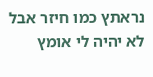נראתץ כמו חיזר אבל לא יהיה לי אומץ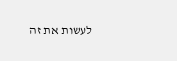לעשות את זה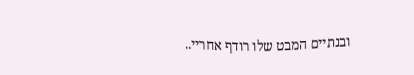ובנתיים המבט שלו רודף אחריי..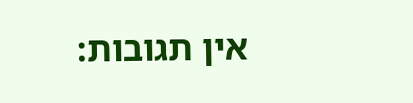אין תגובות: